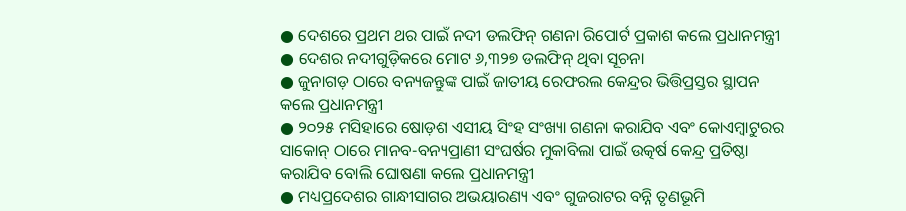● ଦେଶରେ ପ୍ରଥମ ଥର ପାଇଁ ନଦୀ ଡଲଫିନ୍ ଗଣନା ରିପୋର୍ଟ ପ୍ରକାଶ କଲେ ପ୍ରଧାନମନ୍ତ୍ରୀ
● ଦେଶର ନଦୀଗୁଡ଼ିକରେ ମୋଟ ୬,୩୨୭ ଡଲଫିନ୍ ଥିବା ସୂଚନା
● ଜୁନାଗଡ଼ ଠାରେ ବନ୍ୟଜନ୍ତୁଙ୍କ ପାଇଁ ଜାତୀୟ ରେଫରଲ କେନ୍ଦ୍ରର ଭିତ୍ତିପ୍ରସ୍ତର ସ୍ଥାପନ କଲେ ପ୍ରଧାନମନ୍ତ୍ରୀ
● ୨୦୨୫ ମସିହାରେ ଷୋଡ଼ଶ ଏସୀୟ ସିଂହ ସଂଖ୍ୟା ଗଣନା କରାଯିବ ଏବଂ କୋଏମ୍ବାଟୁରର ସାକୋନ୍ ଠାରେ ମାନବ-ବନ୍ୟପ୍ରାଣୀ ସଂଘର୍ଷର ମୁକାବିଲା ପାଇଁ ଉତ୍କର୍ଷ କେନ୍ଦ୍ର ପ୍ରତିଷ୍ଠା କରାଯିବ ବୋଲି ଘୋଷଣା କଲେ ପ୍ରଧାନମନ୍ତ୍ରୀ
● ମଧ୍ୟପ୍ରଦେଶର ଗାନ୍ଧୀସାଗର ଅଭୟାରଣ୍ୟ ଏବଂ ଗୁଜରାଟର ବନ୍ନି ତୃଣଭୂମି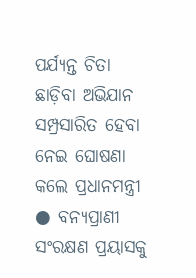ପର୍ଯ୍ୟନ୍ତ ଚିତା ଛାଡ଼ିବା ଅଭିଯାନ ସମ୍ପ୍ରସାରିତ ହେବା ନେଇ ଘୋଷଣା କଲେ ପ୍ରଧାନମନ୍ତ୍ରୀ
● ବନ୍ୟପ୍ରାଣୀ ସଂରକ୍ଷଣ ପ୍ରୟାସକୁ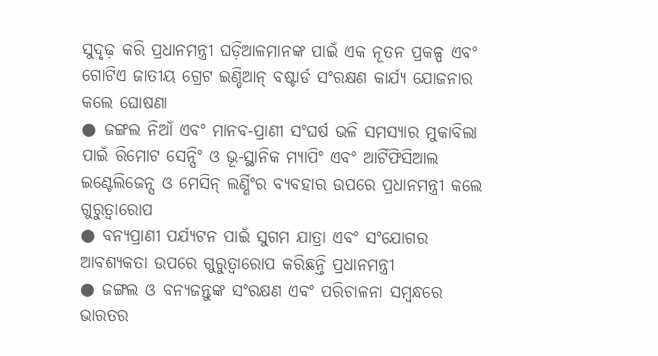ସୁଦୃଢ଼ କରି ପ୍ରଧାନମନ୍ତ୍ରୀ ଘଡ଼ିଆଳମାନଙ୍କ ପାଇଁ ଏକ ନୂତନ ପ୍ରକଳ୍ପ ଏବଂ ଗୋଟିଏ ଜାତୀୟ ଗ୍ରେଟ ଇଣ୍ଡିଆନ୍ ବଷ୍ଟାର୍ଡ ସଂରକ୍ଷଣ କାର୍ଯ୍ୟ ଯୋଜନାର କଲେ ଘୋଷଣା
● ଜଙ୍ଗଲ ନିଆଁ ଏବଂ ମାନବ-ପ୍ରାଣୀ ସଂଘର୍ଷ ଭଳି ସମସ୍ୟାର ମୁକାବିଲା ପାଇଁ ରିମୋଟ ସେନ୍ସିଂ ଓ ଭୂ-ସ୍ଥାନିକ ମ୍ୟାପିଂ ଏବଂ ଆର୍ଟିଫିସିଆଲ ଇଣ୍ଟେଲିଜେନ୍ସ ଓ ମେସିନ୍ ଲର୍ଣ୍ଣିଂର ବ୍ୟବହାର ଉପରେ ପ୍ରଧାନମନ୍ତ୍ରୀ କଲେ ଗୁରୁତ୍ୱାରୋପ
● ବନ୍ୟପ୍ରାଣୀ ପର୍ଯ୍ୟଟନ ପାଇଁ ସୁଗମ ଯାତ୍ରା ଏବଂ ସଂଯୋଗର ଆବଶ୍ୟକତା ଉପରେ ଗୁରୁତ୍ୱାରୋପ କରିଛନ୍ତି ପ୍ରଧାନମନ୍ତ୍ରୀ
● ଜଙ୍ଗଲ ଓ ବନ୍ୟଜନ୍ତୁଙ୍କ ସଂରକ୍ଷଣ ଏବଂ ପରିଚାଳନା ସମ୍ବନ୍ଧରେ ଭାରତର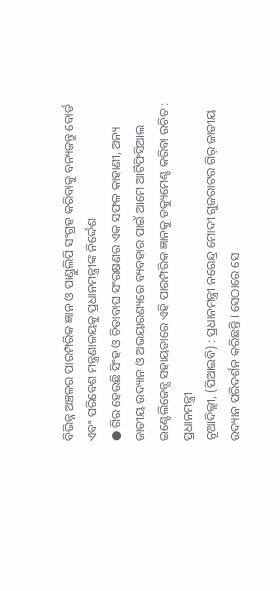ବିଭିନ୍ନ ଅଞ୍ଚଳର ପାରମ୍ପରିକ ଜ୍ଞାନ ଓ ପାଣ୍ଡୁଲିପି ସଂଗ୍ରହ କରିବାକୁ ବନ୍ୟଜନ୍ତୁ ବୋର୍ଡ ଏବଂ ପରିବେଶ ମନ୍ତ୍ରଣାଳୟକୁ ପ୍ରଧାନମନ୍ତ୍ରୀଙ୍କ ନିର୍ଦ୍ଦେଶ
● ଗିର ହେଉଛି ସିଂହ ଓ ଚିତାବାଘ ସଂରକ୍ଷଣର ଏକ ସଫଳ କାହାଣୀ, ଅନ୍ୟ ଜାତୀୟ ଉଦ୍ୟାନ ଓ ଅଭୟାରଣ୍ୟରେ ବ୍ୟବହାର ପାଇଁ ଆମେ ଆର୍ଟିଫିସିଆଲ ଇଣ୍ଟେଲିଜେନ୍ସ ସହାୟତାରେ ଏହି ପାରମ୍ପରିକ ଜ୍ଞାନକୁ ଡକ୍ୟୁମେଣ୍ଟ କରିବା ଉଚିତ : ପ୍ରଧାନମନ୍ତ୍ରୀ
ନୂଆଦିଲ୍ଲୀ, (ପିଆଇବି) : ପ୍ରଧାନମନ୍ତ୍ରୀ ନରେନ୍ଦ୍ର ମୋଦୀ ଗୁଜରାଟର ଗିର୍ ଜାତୀୟ ଉଦ୍ୟାନ ପରିଦର୍ଶନ କରିଛନ୍ତି । ସେଠାରେ ସେ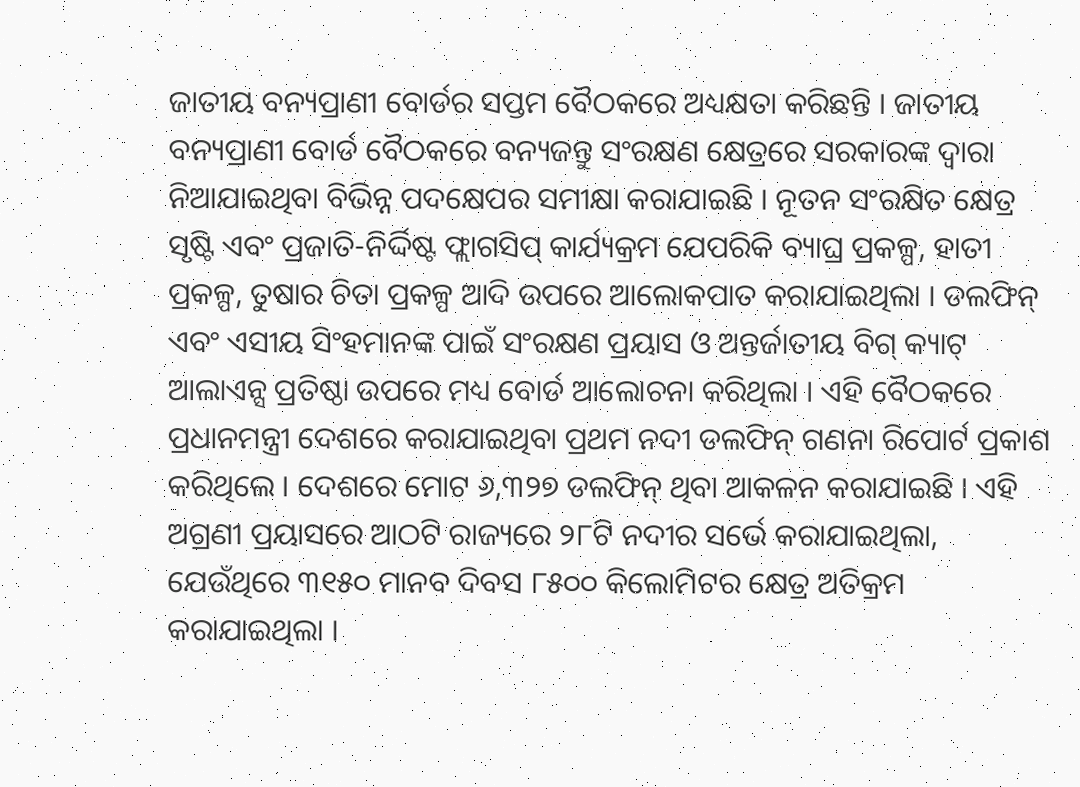ଜାତୀୟ ବନ୍ୟପ୍ରାଣୀ ବୋର୍ଡର ସପ୍ତମ ବୈଠକରେ ଅଧ୍ୟକ୍ଷତା କରିଛନ୍ତି । ଜାତୀୟ ବନ୍ୟପ୍ରାଣୀ ବୋର୍ଡ ବୈଠକରେ ବନ୍ୟଜନ୍ତୁ ସଂରକ୍ଷଣ କ୍ଷେତ୍ରରେ ସରକାରଙ୍କ ଦ୍ୱାରା ନିଆଯାଇଥିବା ବିଭିନ୍ନ ପଦକ୍ଷେପର ସମୀକ୍ଷା କରାଯାଇଛି । ନୂତନ ସଂରକ୍ଷିତ କ୍ଷେତ୍ର ସୃଷ୍ଟି ଏବଂ ପ୍ରଜାତି-ନିର୍ଦ୍ଦିଷ୍ଟ ଫ୍ଲାଗସିପ୍ କାର୍ଯ୍ୟକ୍ରମ ଯେପରିକି ବ୍ୟାଘ୍ର ପ୍ରକଳ୍ପ, ହାତୀ ପ୍ରକଳ୍ପ, ତୁଷାର ଚିତା ପ୍ରକଳ୍ପ ଆଦି ଉପରେ ଆଲୋକପାତ କରାଯାଇଥିଲା । ଡଲଫିନ୍ ଏବଂ ଏସୀୟ ସିଂହମାନଙ୍କ ପାଇଁ ସଂରକ୍ଷଣ ପ୍ରୟାସ ଓ ଅନ୍ତର୍ଜାତୀୟ ବିଗ୍ କ୍ୟାଟ୍ ଆଲାଏନ୍ସ ପ୍ରତିଷ୍ଠା ଉପରେ ମଧ୍ୟ ବୋର୍ଡ ଆଲୋଚନା କରିଥିଲା । ଏହି ବୈଠକରେ ପ୍ରଧାନମନ୍ତ୍ରୀ ଦେଶରେ କରାଯାଇଥିବା ପ୍ରଥମ ନଦୀ ଡଲଫିନ୍ ଗଣନା ରିପୋର୍ଟ ପ୍ରକାଶ କରିଥିଲେ । ଦେଶରେ ମୋଟ ୬,୩୨୭ ଡଲଫିନ୍ ଥିବା ଆକଳନ କରାଯାଇଛି । ଏହି ଅଗ୍ରଣୀ ପ୍ରୟାସରେ ଆଠଟି ରାଜ୍ୟରେ ୨୮ଟି ନଦୀର ସର୍ଭେ କରାଯାଇଥିଲା, ଯେଉଁଥିରେ ୩୧୫୦ ମାନବ ଦିବସ ୮୫୦୦ କିଲୋମିଟର କ୍ଷେତ୍ର ଅତିକ୍ରମ କରାଯାଇଥିଲା ।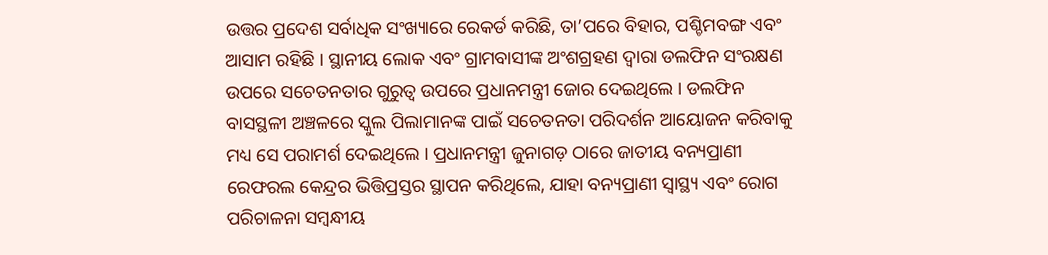ଉତ୍ତର ପ୍ରଦେଶ ସର୍ବାଧିକ ସଂଖ୍ୟାରେ ରେକର୍ଡ କରିଛି, ତା’ପରେ ବିହାର, ପଶ୍ଚିମବଙ୍ଗ ଏବଂ ଆସାମ ରହିଛି । ସ୍ଥାନୀୟ ଲୋକ ଏବଂ ଗ୍ରାମବାସୀଙ୍କ ଅଂଶଗ୍ରହଣ ଦ୍ୱାରା ଡଲଫିନ ସଂରକ୍ଷଣ ଉପରେ ସଚେତନତାର ଗୁରୁତ୍ୱ ଉପରେ ପ୍ରଧାନମନ୍ତ୍ରୀ ଜୋର ଦେଇଥିଲେ । ଡଲଫିନ ବାସସ୍ଥଳୀ ଅଞ୍ଚଳରେ ସ୍କୁଲ ପିଲାମାନଙ୍କ ପାଇଁ ସଚେତନତା ପରିଦର୍ଶନ ଆୟୋଜନ କରିବାକୁ ମଧ୍ୟ ସେ ପରାମର୍ଶ ଦେଇଥିଲେ । ପ୍ରଧାନମନ୍ତ୍ରୀ ଜୁନାଗଡ଼ ଠାରେ ଜାତୀୟ ବନ୍ୟପ୍ରାଣୀ ରେଫରଲ କେନ୍ଦ୍ରର ଭିତ୍ତିପ୍ରସ୍ତର ସ୍ଥାପନ କରିଥିଲେ, ଯାହା ବନ୍ୟପ୍ରାଣୀ ସ୍ୱାସ୍ଥ୍ୟ ଏବଂ ରୋଗ ପରିଚାଳନା ସମ୍ବନ୍ଧୀୟ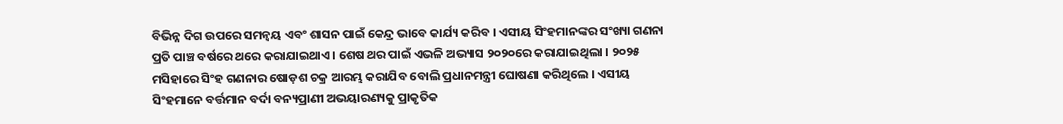ବିଭିନ୍ନ ଦିଗ ଉପରେ ସମନ୍ୱୟ ଏବଂ ଶାସନ ପାଇଁ କେନ୍ଦ୍ର ଭାବେ କାର୍ଯ୍ୟ କରିବ । ଏସୀୟ ସିଂହମାନଙ୍କର ସଂଖ୍ୟା ଗଣନା ପ୍ରତି ପାଞ୍ଚ ବର୍ଷରେ ଥରେ କରାଯାଇଥାଏ । ଶେଷ ଥର ପାଇଁ ଏଭଳି ଅଭ୍ୟାସ ୨୦୨୦ରେ କରାଯାଇଥିଲା । ୨୦୨୫ ମସିହାରେ ସିଂହ ଗଣନାର ଷୋଡ଼ଶ ଚକ୍ର ଆରମ୍ଭ କରାଯିବ ବୋଲି ପ୍ରଧାନମନ୍ତ୍ରୀ ଘୋଷଣା କରିଥିଲେ । ଏସୀୟ ସିଂହମାନେ ବର୍ତ୍ତମାନ ବର୍ଦା ବନ୍ୟପ୍ରାଣୀ ଅଭୟାରଣ୍ୟକୁ ପ୍ରାକୃତିକ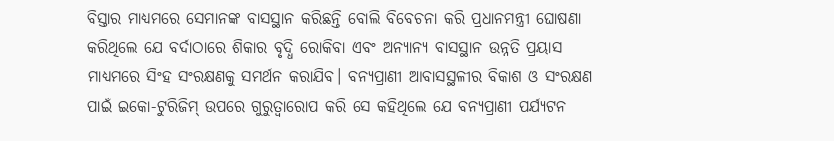ବିସ୍ତାର ମାଧ୍ୟମରେ ସେମାନଙ୍କ ବାସସ୍ଥାନ କରିଛନ୍ତି ବୋଲି ବିବେଚନା କରି ପ୍ରଧାନମନ୍ତ୍ରୀ ଘୋଷଣା କରିଥିଲେ ଯେ ବର୍ଦାଠାରେ ଶିକାର ବୃଦ୍ଧି ରୋକିବା ଏବଂ ଅନ୍ୟାନ୍ୟ ବାସସ୍ଥାନ ଉନ୍ନତି ପ୍ରୟାସ ମାଧ୍ୟମରେ ସିଂହ ସଂରକ୍ଷଣକୁ ସମର୍ଥନ କରାଯିବ। ବନ୍ୟପ୍ରାଣୀ ଆବାସସ୍ଥଳୀର ବିକାଶ ଓ ସଂରକ୍ଷଣ ପାଇଁ ଇକୋ-ଟୁରିଜିମ୍ ଉପରେ ଗୁରୁତ୍ୱାରୋପ କରି ସେ କହିଥିଲେ ଯେ ବନ୍ୟପ୍ରାଣୀ ପର୍ଯ୍ୟଟନ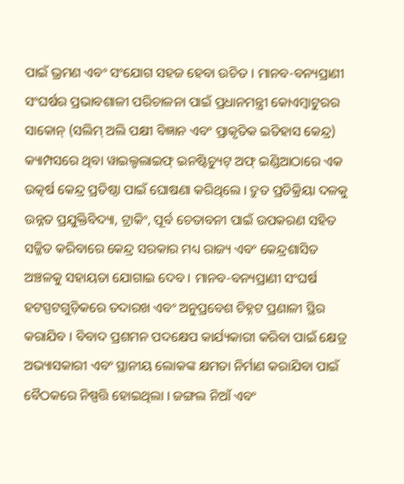ପାଇଁ ଭ୍ରମଣ ଏବଂ ସଂଯୋଗ ସହଜ ହେବା ଉଚିତ । ମାନବ-ବନ୍ୟପ୍ରାଣୀ ସଂଘର୍ଷର ପ୍ରଭାବଶାଳୀ ପରିଚାଳନା ପାଇଁ ପ୍ରଧାନମନ୍ତ୍ରୀ କୋଏମ୍ବାଟୁରର ସାକୋନ୍ (ସଲିମ୍ ଅଲି ପକ୍ଷୀ ବିଜ୍ଞାନ ଏବଂ ପ୍ରାକୃତିକ ଇତିହାସ କେନ୍ଦ୍ର) କ୍ୟାମ୍ପସରେ ଥିବା ୱାଇଲ୍ଡଲାଇଫ୍ ଇନଷ୍ଟିଚ୍ୟୁଟ୍ ଅଫ୍ ଇଣ୍ଡିଆଠାରେ ଏକ ଉତ୍କର୍ଷ କେନ୍ଦ୍ର ପ୍ରତିଷ୍ଠା ପାଇଁ ଘୋଷଣା କରିଥିଲେ । ଦ୍ରୁତ ପ୍ରତିକ୍ରିୟା ଦଳକୁ ଉନ୍ନତ ପ୍ରଯୁକ୍ତିବିଦ୍ୟା, ଟ୍ରାକିଂ, ପୂର୍ବ ଚେତାବନୀ ପାଇଁ ଉପକରଣ ସହିତ ସଜ୍ଜିତ କରିବାରେ କେନ୍ଦ୍ର ସରକାର ମଧ୍ୟ ରାଜ୍ୟ ଏବଂ କେନ୍ଦ୍ରଶାସିତ ଅଞ୍ଚଳକୁ ସହାୟତା ଯୋଗାଇ ଦେବ । ମାନବ-ବନ୍ୟପ୍ରାଣୀ ସଂଘର୍ଷ ହଟସ୍ପଟଗୁଡ଼ିକରେ ତଦାରଖ ଏବଂ ଅନୁପ୍ରବେଶ ଚିହ୍ନଟ ପ୍ରଣାଳୀ ସ୍ଥିର କରାଯିବ । ବିବାଦ ପ୍ରଶମନ ପଦକ୍ଷେପ କାର୍ଯ୍ୟକାରୀ କରିବା ପାଇଁ କ୍ଷେତ୍ର ଅଭ୍ୟାସକାରୀ ଏବଂ ସ୍ଥାନୀୟ ଲୋକଙ୍କ କ୍ଷମତା ନିର୍ମାଣ କରାଯିବା ପାଇଁ ବୈଠକରେ ନିଷ୍ପତ୍ତି ହୋଇଥିଲା । ଜଙ୍ଗଲ ନିଆଁ ଏବଂ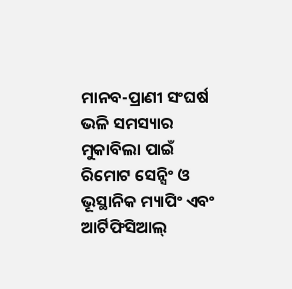ମାନବ-ପ୍ରାଣୀ ସଂଘର୍ଷ ଭଳି ସମସ୍ୟାର ମୁକାବିଲା ପାଇଁ ରିମୋଟ ସେନ୍ସିଂ ଓ ଭୂସ୍ଥାନିକ ମ୍ୟାପିଂ ଏବଂ ଆର୍ଟିଫିସିଆଲ୍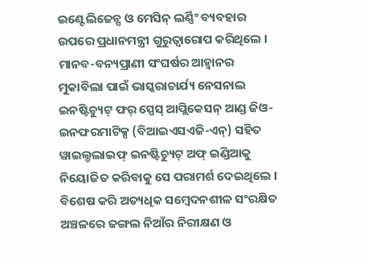ଇଣ୍ଟେଲିଜେନ୍ସ ଓ ମେସିନ୍ ଲର୍ଣ୍ଣିଂ ବ୍ୟବହାର ଉପରେ ପ୍ରଧାନମନ୍ତ୍ରୀ ଗୁରୁତ୍ୱାରୋପ କରିଥିଲେ । ମାନବ-ବନ୍ୟପ୍ରାଣୀ ସଂଘର୍ଷର ଆହ୍ୱାନର ମୁକାବିଲା ପାଇଁ ଭାସ୍କରାଚାର୍ଯ୍ୟ ନେସନାଲ ଇନଷ୍ଟିଚ୍ୟୁଟ୍ ଫର୍ ସ୍ପେସ୍ ଆପ୍ଲିକେସନ୍ ଆଣ୍ଡ ଜିଓ-ଇନଫରମାଟିକ୍ସ (ବିଆଇଏସଏଜି-ଏନ୍) ସହିତ ୱାଇଲ୍ଡଲାଇଫ୍ ଇନଷ୍ଟିଚ୍ୟୁଟ୍ ଅଫ୍ ଇଣ୍ଡିଆକୁ ନିୟୋଜିତ କରିବାକୁ ସେ ପରାମର୍ଶ ଦେଇଥିଲେ । ବିଶେଷ କରି ଅତ୍ୟଧିକ ସମ୍ବେଦନଶୀଳ ସଂରକ୍ଷିତ ଅଞ୍ଚଳରେ ଜଙ୍ଗଲ ନିଆଁର ନିରୀକ୍ଷଣ ଓ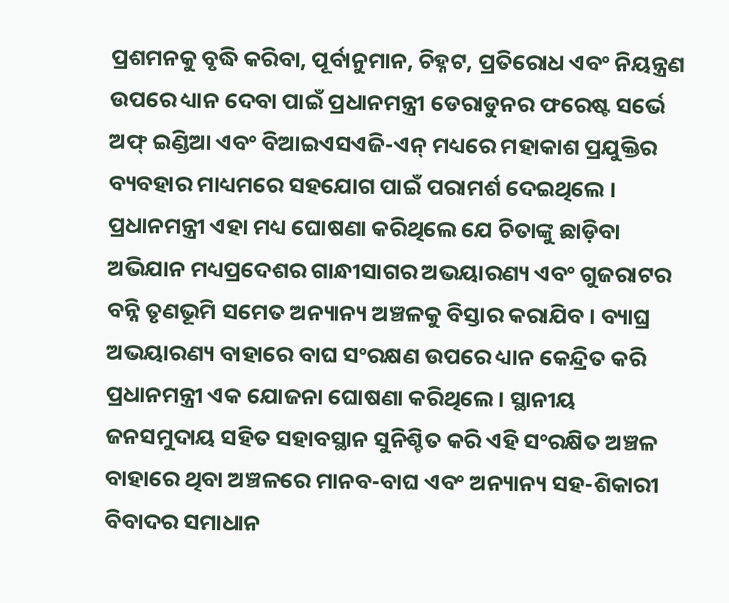ପ୍ରଶମନକୁ ବୃଦ୍ଧି କରିବା, ପୂର୍ବାନୁମାନ, ଚିହ୍ନଟ, ପ୍ରତିରୋଧ ଏବଂ ନିୟନ୍ତ୍ରଣ ଉପରେ ଧ୍ୟାନ ଦେବା ପାଇଁ ପ୍ରଧାନମନ୍ତ୍ରୀ ଡେରାଡୁନର ଫରେଷ୍ଟ ସର୍ଭେ ଅଫ୍ ଇଣ୍ଡିଆ ଏବଂ ବିଆଇଏସଏଜି-ଏନ୍ ମଧ୍ୟରେ ମହାକାଶ ପ୍ରଯୁକ୍ତିର ବ୍ୟବହାର ମାଧ୍ୟମରେ ସହଯୋଗ ପାଇଁ ପରାମର୍ଶ ଦେଇଥିଲେ । ପ୍ରଧାନମନ୍ତ୍ରୀ ଏହା ମଧ୍ୟ ଘୋଷଣା କରିଥିଲେ ଯେ ଚିତାଙ୍କୁ ଛାଡ଼ିବା ଅଭିଯାନ ମଧ୍ୟପ୍ରଦେଶର ଗାନ୍ଧୀସାଗର ଅଭୟାରଣ୍ୟ ଏବଂ ଗୁଜରାଟର ବନ୍ନି ତୃଣଭୂମି ସମେତ ଅନ୍ୟାନ୍ୟ ଅଞ୍ଚଳକୁ ବିସ୍ତାର କରାଯିବ । ବ୍ୟାଘ୍ର ଅଭୟାରଣ୍ୟ ବାହାରେ ବାଘ ସଂରକ୍ଷଣ ଉପରେ ଧ୍ୟାନ କେନ୍ଦ୍ରିତ କରି ପ୍ରଧାନମନ୍ତ୍ରୀ ଏକ ଯୋଜନା ଘୋଷଣା କରିଥିଲେ । ସ୍ଥାନୀୟ ଜନସମୁଦାୟ ସହିତ ସହାବସ୍ଥାନ ସୁନିଶ୍ଚିତ କରି ଏହି ସଂରକ୍ଷିତ ଅଞ୍ଚଳ ବାହାରେ ଥିବା ଅଞ୍ଚଳରେ ମାନବ-ବାଘ ଏବଂ ଅନ୍ୟାନ୍ୟ ସହ-ଶିକାରୀ ବିବାଦର ସମାଧାନ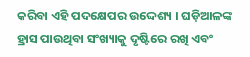କରିବା ଏହି ପଦକ୍ଷେପର ଉଦ୍ଦେଶ୍ୟ । ଘଡ଼ିଆଳଙ୍କ ହ୍ରାସ ପାଉଥିବା ସଂଖ୍ୟାକୁ ଦୃଷ୍ଟିରେ ରଖି ଏବଂ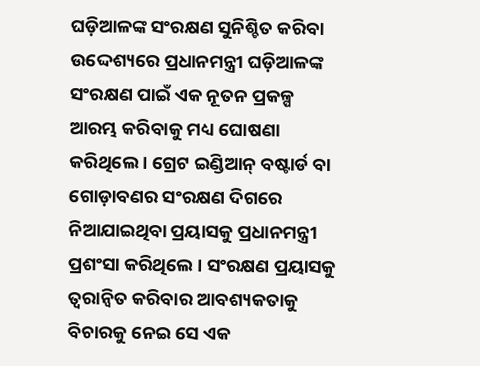ଘଡ଼ିଆଳଙ୍କ ସଂରକ୍ଷଣ ସୁନିଶ୍ଚିତ କରିବା ଉଦ୍ଦେଶ୍ୟରେ ପ୍ରଧାନମନ୍ତ୍ରୀ ଘଡ଼ିଆଳଙ୍କ ସଂରକ୍ଷଣ ପାଇଁ ଏକ ନୂତନ ପ୍ରକଳ୍ପ ଆରମ୍ଭ କରିବାକୁ ମଧ୍ୟ ଘୋଷଣା କରିଥିଲେ । ଗ୍ରେଟ ଇଣ୍ଡିଆନ୍ ବଷ୍ଟାର୍ଡ ବା ଗୋଡ଼ାବଣର ସଂରକ୍ଷଣ ଦିଗରେ ନିଆଯାଇଥିବା ପ୍ରୟାସକୁ ପ୍ରଧାନମନ୍ତ୍ରୀ ପ୍ରଶଂସା କରିଥିଲେ । ସଂରକ୍ଷଣ ପ୍ରୟାସକୁ ତ୍ୱରାନ୍ୱିତ କରିବାର ଆବଶ୍ୟକତାକୁ ବିଚାରକୁ ନେଇ ସେ ଏକ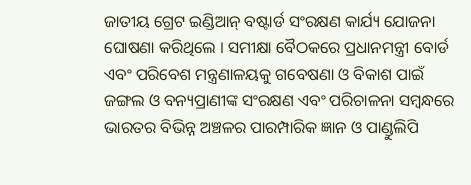ଜାତୀୟ ଗ୍ରେଟ ଇଣ୍ଡିଆନ୍ ବଷ୍ଟାର୍ଡ ସଂରକ୍ଷଣ କାର୍ଯ୍ୟ ଯୋଜନା ଘୋଷଣା କରିଥିଲେ । ସମୀକ୍ଷା ବୈଠକରେ ପ୍ରଧାନମନ୍ତ୍ରୀ ବୋର୍ଡ ଏବଂ ପରିବେଶ ମନ୍ତ୍ରଣାଳୟକୁ ଗବେଷଣା ଓ ବିକାଶ ପାଇଁ ଜଙ୍ଗଲ ଓ ବନ୍ୟପ୍ରାଣୀଙ୍କ ସଂରକ୍ଷଣ ଏବଂ ପରିଚାଳନା ସମ୍ବନ୍ଧରେ ଭାରତର ବିଭିନ୍ନ ଅଞ୍ଚଳର ପାରମ୍ପାରିକ ଜ୍ଞାନ ଓ ପାଣ୍ଡୁଲିପି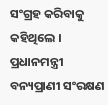ସଂଗ୍ରହ କରିବାକୁ କହିଥିଲେ । ପ୍ରଧାନମନ୍ତ୍ରୀ ବନ୍ୟପ୍ରାଣୀ ସଂରକ୍ଷଣ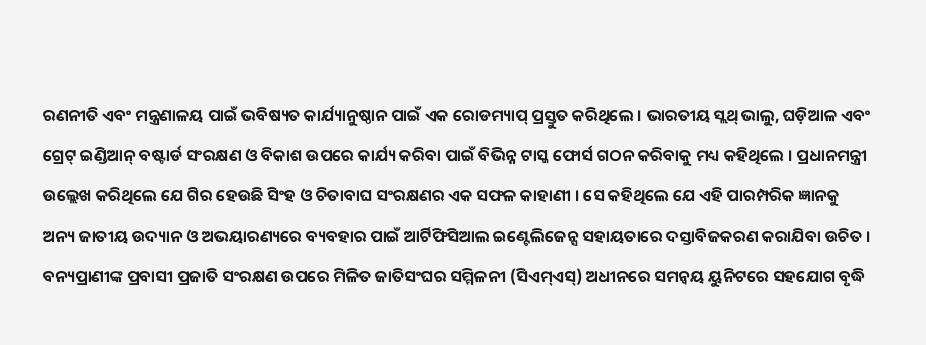ରଣନୀତି ଏବଂ ମନ୍ତ୍ରଣାଳୟ ପାଇଁ ଭବିଷ୍ୟତ କାର୍ଯ୍ୟାନୁଷ୍ଠାନ ପାଇଁ ଏକ ରୋଡମ୍ୟାପ୍ ପ୍ରସ୍ତୁତ କରିଥିଲେ । ଭାରତୀୟ ସ୍ଲଥ୍ ଭାଲୁ, ଘଡ଼ିଆଳ ଏବଂ ଗ୍ରେଟ୍ ଇଣ୍ଡିଆନ୍ ବଷ୍ଟାର୍ଡ ସଂରକ୍ଷଣ ଓ ବିକାଶ ଉପରେ କାର୍ଯ୍ୟ କରିବା ପାଇଁ ବିଭିନ୍ନ ଟାସ୍କ ଫୋର୍ସ ଗଠନ କରିବାକୁ ମଧ୍ୟ କହିଥିଲେ । ପ୍ରଧାନମନ୍ତ୍ରୀ ଉଲ୍ଲେଖ କରିଥିଲେ ଯେ ଗିର ହେଉଛି ସିଂହ ଓ ଚିତାବାଘ ସଂରକ୍ଷଣର ଏକ ସଫଳ କାହାଣୀ । ସେ କହିଥିଲେ ଯେ ଏହି ପାରମ୍ପରିକ ଜ୍ଞାନକୁ ଅନ୍ୟ ଜାତୀୟ ଉଦ୍ୟାନ ଓ ଅଭୟାରଣ୍ୟରେ ବ୍ୟବହାର ପାଇଁ ଆର୍ଟିଫିସିଆଲ ଇଣ୍ଟେଲିଜେନ୍ସ ସହାୟତାରେ ଦସ୍ତାବିଜକରଣ କରାଯିବା ଉଚିତ । ବନ୍ୟପ୍ରାଣୀଙ୍କ ପ୍ରବାସୀ ପ୍ରଜାତି ସଂରକ୍ଷଣ ଉପରେ ମିଳିତ ଜାତିସଂଘର ସମ୍ମିଳନୀ (ସିଏମ୍ଏସ୍) ଅଧୀନରେ ସମନ୍ୱୟ ୟୁନିଟରେ ସହଯୋଗ ବୃଦ୍ଧି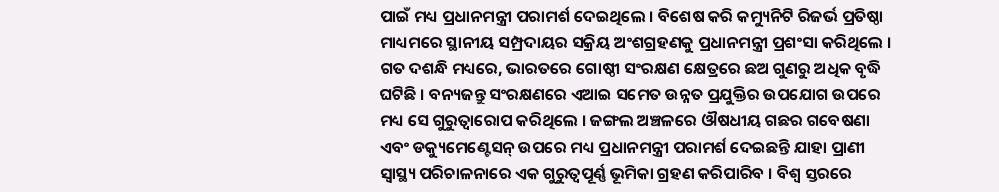ପାଇଁ ମଧ୍ୟ ପ୍ରଧାନମନ୍ତ୍ରୀ ପରାମର୍ଶ ଦେଇଥିଲେ । ବିଶେଷ କରି କମ୍ୟୁନିଟି ରିଜର୍ଭ ପ୍ରତିଷ୍ଠା ମାଧ୍ୟମରେ ସ୍ଥାନୀୟ ସମ୍ପ୍ରଦାୟର ସକ୍ରିୟ ଅଂଶଗ୍ରହଣକୁ ପ୍ରଧାନମନ୍ତ୍ରୀ ପ୍ରଶଂସା କରିଥିଲେ । ଗତ ଦଶନ୍ଧି ମଧ୍ୟରେ, ଭାରତରେ ଗୋଷ୍ଠୀ ସଂରକ୍ଷଣ କ୍ଷେତ୍ରରେ ଛଅ ଗୁଣରୁ ଅଧିକ ବୃଦ୍ଧି ଘଟିଛି । ବନ୍ୟଜନ୍ତୁ ସଂରକ୍ଷଣରେ ଏଆଇ ସମେତ ଉନ୍ନତ ପ୍ରଯୁକ୍ତିର ଉପଯୋଗ ଉପରେ ମଧ୍ୟ ସେ ଗୁରୁତ୍ୱାରୋପ କରିଥିଲେ । ଜଙ୍ଗଲ ଅଞ୍ଚଳରେ ଔଷଧୀୟ ଗଛର ଗବେଷଣା ଏବଂ ଡକ୍ୟୁମେଣ୍ଟେସନ୍ ଉପରେ ମଧ୍ୟ ପ୍ରଧାନମନ୍ତ୍ରୀ ପରାମର୍ଶ ଦେଇଛନ୍ତି ଯାହା ପ୍ରାଣୀ ସ୍ୱାସ୍ଥ୍ୟ ପରିଚାଳନାରେ ଏକ ଗୁରୁତ୍ୱପୂର୍ଣ୍ଣ ଭୂମିକା ଗ୍ରହଣ କରିପାରିବ । ବିଶ୍ୱ ସ୍ତରରେ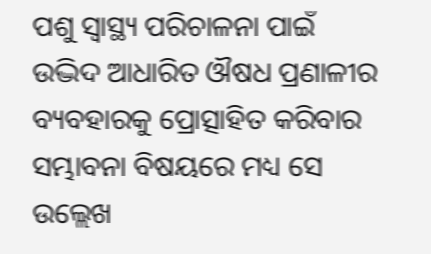ପଶୁ ସ୍ୱାସ୍ଥ୍ୟ ପରିଚାଳନା ପାଇଁ ଉଦ୍ଭିଦ ଆଧାରିତ ଔଷଧ ପ୍ରଣାଳୀର ବ୍ୟବହାରକୁ ପ୍ରୋତ୍ସାହିତ କରିବାର ସମ୍ଭାବନା ବିଷୟରେ ମଧ୍ୟ ସେ ଉଲ୍ଲେଖ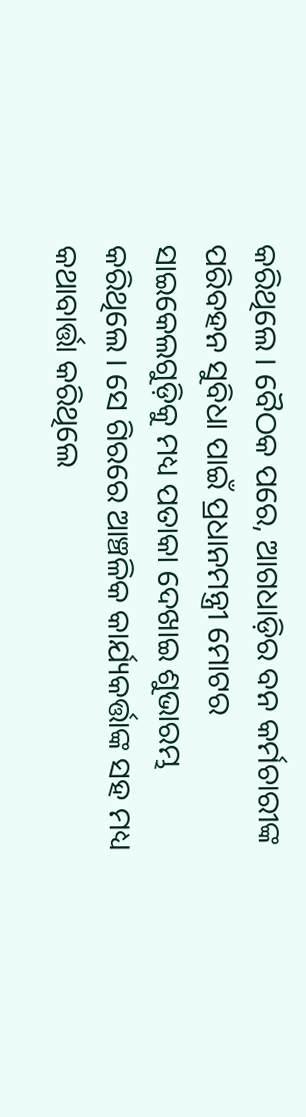କରିଥିଲେ । ବୈଠକ ପରେ, ଆଗଧାଡ଼ିର ବନ କର୍ମଚାରୀଙ୍କ ପରିବହନ ସୁବିଧା ପାଇଁ ପ୍ରଧାନମନ୍ତ୍ରୀ ମୋଟର ସାଇକେଲଗୁଡ଼ିକୁ ମଧ୍ୟ ପତାକା ଦେଖାଇ ଶୁଭାରମ୍ଭ କରିଥିଲେ । ସେ ଗିରରେ ଆଞ୍ଚଳିକ କାର୍ଯ୍ୟକର୍ତ୍ତାଙ୍କ ସହ ମଧ୍ୟ କଥାବାର୍ତ୍ତା କରିଥିଲେ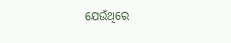ଯେଉଁଥିରେ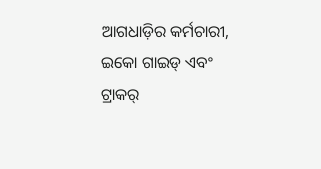ଆଗଧାଡ଼ିର କର୍ମଚାରୀ, ଇକୋ ଗାଇଡ୍ ଏବଂ ଟ୍ରାକର୍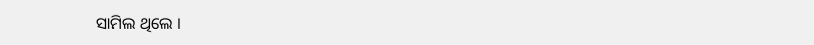ସାମିଲ ଥିଲେ ।